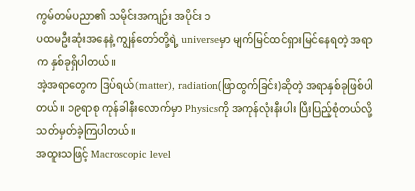ကွမ်တမ်ပညာ၏ သမိုင်းအကျဉ်း အပိုင်း ၁
ပထမဦးဆုံးအနေနဲ့ ကျွန်တော်တို့ရဲ့ universeမှာ မျက်မြင်ထင်ရှားမြင်နေရတဲ့ အရာက နှစ်ခုရှိပါတယ်။
အဲ့အရာတွေက ဒြပ်ရယ်(matter), radiation(ဖြာထွက်ခြင်း)ဆိုတဲ့ အရာနှစ်ခုဖြစ်ပါတယ်။ ၁၉ရာစု ကုန်ခါနီးလောက်မှာ Physicsကို အကုန်လုံးနီးပါး ပြီးပြည့်စုံတယ်လို့ သတ်မှတ်ခဲ့ကြပါတယ်။
အထူးသဖြင့် Macroscopic level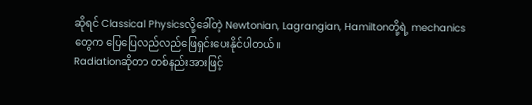ဆိုရင် Classical Physicsလို့ခေါ်တဲ့ Newtonian, Lagrangian, Hamiltonတို့ရဲ့ mechanicsတွေက ပြေပြေလည်လည်ဖြေရှင်းပေးနိုင်ပါတယ်။
Radiationဆိုတာ တစ်နည်းအားဖြင့်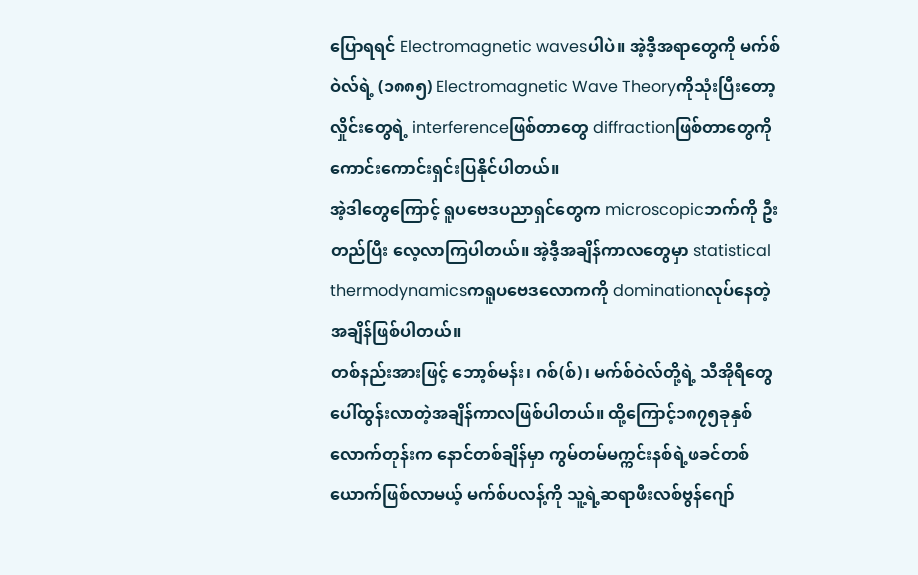ပြောရရင် Electromagnetic wavesပါပဲ။ အဲ့ဒီ့အရာတွေကို မက်စ်ဝဲလ်ရဲ့ (၁၈၈၅) Electromagnetic Wave Theoryကိုသုံးပြီးတော့ လှိုင်းတွေရဲ့ interferenceဖြစ်တာတွေ diffractionဖြစ်တာတွေကို ကောင်းကောင်းရှင်းပြနိုင်ပါတယ်။
အဲ့ဒါတွေကြောင့် ရူပဗေဒပညာရှင်တွေက microscopicဘက်ကို ဦးတည်ပြီး လေ့လာကြပါတယ်။ အဲ့ဒီ့အချိန်ကာလတွေမှာ statistical thermodynamicsကရူပဗေဒလောကကို dominationလုပ်နေတဲ့အချိန်ဖြစ်ပါတယ်။
တစ်နည်းအားဖြင့် ဘော့စ်မန်း၊ ဂစ်(စ်)၊ မက်စ်ဝဲလ်တို့ရဲ့ သီအိုရီတွေ ပေါ်ထွန်းလာတဲ့အချိန်ကာလဖြစ်ပါတယ်။ ထို့ကြောင့်၁၈၇၅ခုနှစ်လောက်တုန်းက နောင်တစ်ချိန်မှာ ကွမ်တမ်မက္ကင်းနစ်ရဲ့ဖခင်တစ်ယောက်ဖြစ်လာမယ့် မက်စ်ပလန့်ကို သူ့ရဲ့ဆရာဖီးလစ်ဗွန်ဂျော်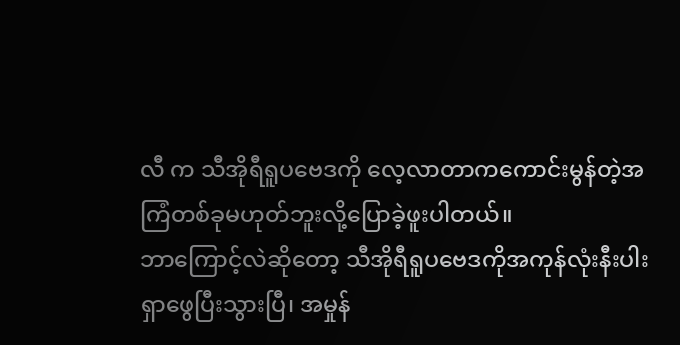လီ က သီအိုရီရူပဗေဒကို လေ့လာတာကကောင်းမွန်တဲ့အကြံတစ်ခုမဟုတ်ဘူးလို့ပြောခဲ့ဖူးပါတယ်။
ဘာကြောင့်လဲဆိုတော့ သီအိုရီရူပဗေဒကိုအကုန်လုံးနီးပါး ရှာဖွေပြီးသွားပြီ၊ အမှုန်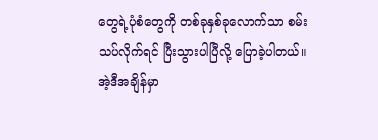တွေရဲ့ပုံစံတွေကို တစ်ခုနှစ်ခုလောက်သာ စမ်းသပ်လိုက်ရင် ပြီးသွားပါပြီလို့ ပြောခဲ့ပါတယ်။
အဲ့ဒီအချိန်မှာ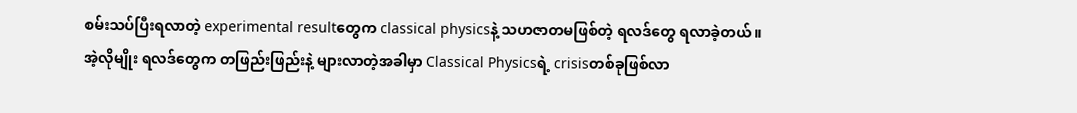စမ်းသပ်ပြီးရလာတဲ့ experimental resultတွေက classical physicsနဲ့ သဟဇာတမဖြစ်တဲ့ ရလဒ်တွေ ရလာခဲ့တယ်။
အဲ့လိုမျိုး ရလဒ်တွေက တဖြည်းဖြည်းနဲ့ များလာတဲ့အခါမှာ Classical Physicsရဲ့ crisisတစ်ခုဖြစ်လာ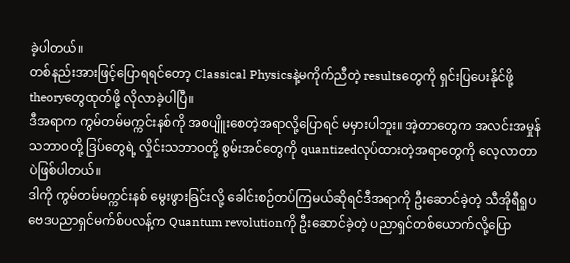ခဲ့ပါတယ်။
တစ်နည်းအားဖြင့်ပြောရရင်တော့ Classical Physicsနဲ့မကိုက်ညီတဲ့ resultsတွေကို ရှင်းပြပေးနိုင်ဖို့ theoryတွေထုတ်ဖို့ လိုလာခဲ့ပါပြီ။
ဒီအရာက ကွမ်တမ်မက္ကင်းနစ်ကို အစပျိူးစေတဲ့အရာလို့ပြောရင် မမှားပါဘူး။ အဲ့တာတွေက အလင်းအမှုန်သဘာဝတို့ ဒြပ်တွေရဲ့ လှိုင်းသဘာဝတို့ စွမ်းအင်တွေကို quantizedလုပ်ထားတဲ့အရာတွေကို လေ့လာတာပဲဖြစ်ပါတယ်။
ဒါကို ကွမ်တမ်မက္ကင်းနစ် မွေးဖွားခြင်းလို့ ခေါင်းစဉ်တပ်ကြမယ်ဆိုရင်ဒီအရာကို ဦးဆောင်ခဲ့တဲ့ သီအိုရီရူပဗေဒပညာရှင်မက်စ်ပလန့်က Quantum revolutionကို ဦးဆောင်ခဲ့တဲ့ ပညာရှင်တစ်ယောက်လို့ပြော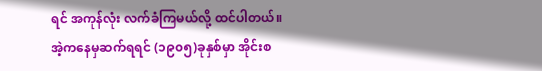ရင် အကုန်လုံး လက်ခံကြမယ်လို့ ထင်ပါတယ်။
အဲ့ကနေမှဆက်ရရင် (၁၉၀၅)ခုနှစ်မှာ အိုင်းစ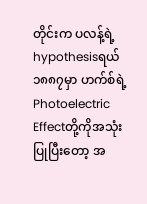တိုင်းက ပလန့်ရဲ့hypothesisရယ် ၁၈၈၇မှာ ဟက်စ်ရဲ့ Photoelectric Effectတို့ကိုအသုံးပြုပြီးတော့ အ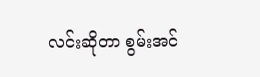လင်းဆိုတာ စွမ်းအင်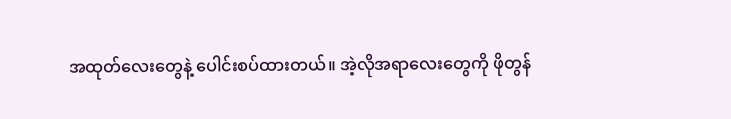အထုတ်လေးတွေနဲ့ ပေါင်းစပ်ထားတယ်။ အဲ့လိုအရာလေးတွေကို ဖိုတွန်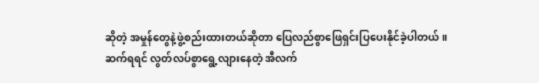ဆိုတဲ့ အမှုန်တွေနဲ့ဖွဲ့စည်းထားတယ်ဆိုတာ ပြေလည်စွာဖြေရှင်းပြပေးနိုင်ခဲ့ပါတယ်။
ဆက်ရရင် လွတ်လပ်စွာရွေ့လျားနေတဲ့ အီလက်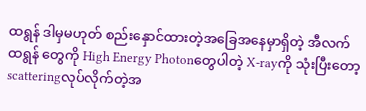ထရွန် ဒါမှမဟုတ် စည်းနှောင်ထားတဲ့အခြေအနေမှာရှိတဲ့ အီလက်ထရွန် တွေကို High Energy Photonတွေပါတဲ့ X-rayကို သုံးပြီးတော့ scatteringလုပ်လိုက်တဲ့အ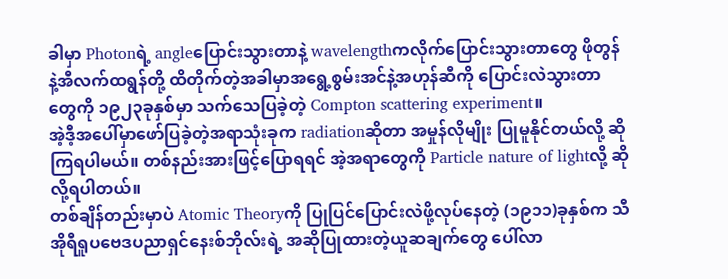ခါမှာ Photonရဲ့ angleပြောင်းသွားတာနဲ့ wavelengthကလိုက်ပြောင်းသွားတာတွေ ဖိုတွန်နဲ့အီလက်ထရွန်တို့ ထိတိုက်တဲ့အခါမှာအရွေ့စွမ်းအင်နဲ့အဟုန်ဆီကို ပြောင်းလဲသွားတာတွေကို ၁၉၂၃ခုနှစ်မှာ သက်သေပြခဲ့တဲ့ Compton scattering experiment။
အဲ့ဒီ့အပေါ်မှာဖော်ပြခဲ့တဲ့အရာသုံးခုက radiationဆိုတာ အမှုန်လိုမျိုး ပြုမူနိုင်တယ်လို့ ဆိုကြရပါမယ်။ တစ်နည်းအားဖြင့်ပြောရရင် အဲ့အရာတွေကို Particle nature of lightလို့ ဆိုလို့ရပါတယ်။
တစ်ချိန်တည်းမှာပဲ Atomic Theoryကို ပြုပြင်ပြောင်းလဲဖို့လုပ်နေတဲ့ (၁၉၁၁)ခုနှစ်က သီအိုရီရူပဗေဒပညာရှင်နေးစ်ဘိုလ်းရဲ့ အဆိုပြုထားတဲ့ယူဆချက်တွေ ပေါ်လာ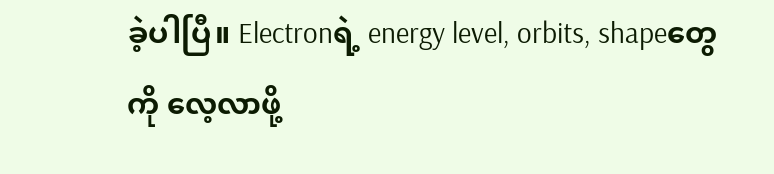ခဲ့ပါပြီ။ Electronရဲ့ energy level, orbits, shapeတွေကို လေ့လာဖို့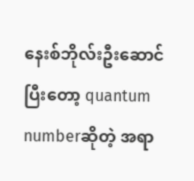နေးစ်ဘိုလ်းဦးဆောင်ပြီးတော့ quantum numberဆိုတဲ့ အရာ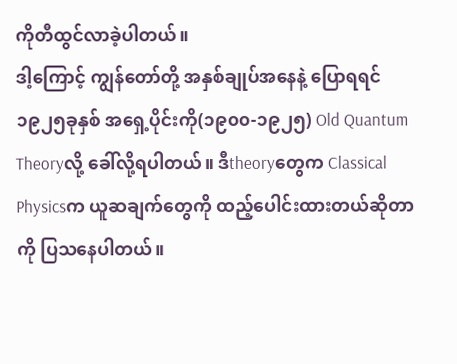ကိုတီထွင်လာခဲ့ပါတယ်။
ဒါ့ကြောင့် ကျွန်တော်တို့ အနှစ်ချုပ်အနေနဲ့ ပြောရရင် ၁၉၂၅ခုနှစ် အရှေ့ပိုင်းကို(၁၉၀၀-၁၉၂၅) Old Quantum Theoryလို့ ခေါ်လို့ရပါတယ်။ ဒီtheoryတွေက Classical Physicsက ယူဆချက်တွေကို ထည့်ပေါင်းထားတယ်ဆိုတာကို ပြသနေပါတယ်။